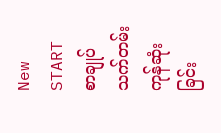New START စာချုပ် သက်တမ်းကုန်ဆုံးခြင်း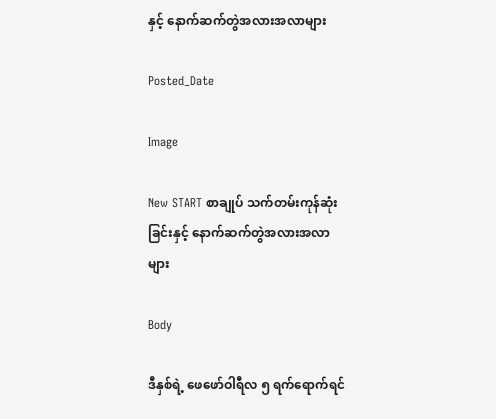နှင့် နောက်ဆက်တွဲအလားအလာများ

Posted_Date

Image

New START စာချုပ် သက်တမ်းကုန်ဆုံးခြင်းနှင့် နောက်ဆက်တွဲအလားအလာများ

Body

ဒီနှစ်ရဲ့ ဖေဖော်ဝါရီလ ၅ ရက်ရောက်ရင်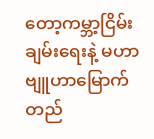တော့ကမ္ဘာ့ငြိမ်းချမ်းရေးနဲ့ မဟာဗျူဟာမြောက် တည်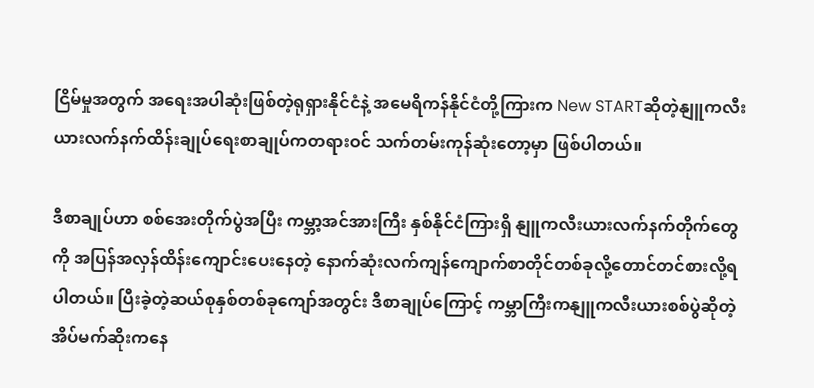ငြိမ်မှုအတွက် အရေးအပါဆုံးဖြစ်တဲ့ရုရှားနိုင်ငံနဲ့ အမေရိကန်နိုင်ငံတို့ကြားက New STARTဆိုတဲ့နျူကလီးယားလက်နက်ထိန်းချုပ်ရေးစာချုပ်ကတရားဝင် သက်တမ်းကုန်ဆုံးတော့မှာ ဖြစ်ပါတယ်။

ဒီစာချုပ်ဟာ စစ်အေးတိုက်ပွဲအပြီး ကမ္ဘာ့အင်အားကြီး နှစ်နိုင်ငံကြားရှိ နျူကလီးယားလက်နက်တိုက်တွေကို အပြန်အလှန်ထိန်းကျောင်းပေးနေတဲ့ နောက်ဆုံးလက်ကျန်ကျောက်စာတိုင်တစ်ခုလို့တောင်တင်စားလို့ရပါတယ်။ ပြီးခဲ့တဲ့ဆယ်စုနှစ်တစ်ခုကျော်အတွင်း ဒီစာချုပ်ကြောင့် ကမ္ဘာကြီးကနျူကလီးယားစစ်ပွဲဆိုတဲ့ အိပ်မက်ဆိုးကနေ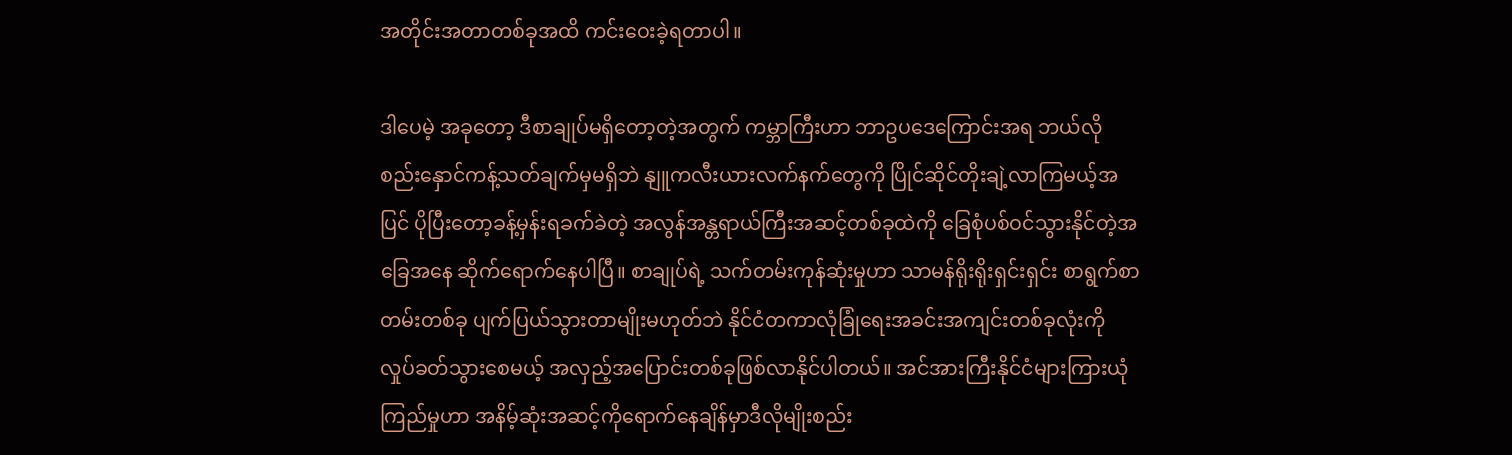အတိုင်းအတာတစ်ခုအထိ ကင်းဝေးခဲ့ရတာပါ။

ဒါပေမဲ့ အခုတော့ ဒီစာချုပ်မရှိတော့တဲ့အတွက် ကမ္ဘာကြီးဟာ ဘာဥပဒေကြောင်းအရ ဘယ်လိုစည်းနှောင်ကန့်သတ်ချက်မှမရှိဘဲ နျူကလီးယားလက်နက်တွေကို ပြိုင်ဆိုင်တိုးချဲ့လာကြမယ့်အပြင် ပိုပြီးတော့ခန့်မှန်းရခက်ခဲတဲ့ အလွန်အန္တရာယ်ကြီးအဆင့်တစ်ခုထဲကို ခြေစုံပစ်ဝင်သွားနိုင်တဲ့အခြေအနေ ဆိုက်ရောက်နေပါပြီ။ စာချုပ်ရဲ့ သက်တမ်းကုန်ဆုံးမှုဟာ သာမန်ရိုးရိုးရှင်းရှင်း စာရွက်စာတမ်းတစ်ခု ပျက်ပြယ်သွားတာမျိုးမဟုတ်ဘဲ နိုင်ငံတကာလုံခြုံရေးအခင်းအကျင်းတစ်ခုလုံးကို လှုပ်ခတ်သွားစေမယ့် အလှည့်အပြောင်းတစ်ခုဖြစ်လာနိုင်ပါတယ်။ အင်အားကြီးနိုင်ငံများကြားယုံကြည်မှုဟာ အနိမ့်ဆုံးအဆင့်ကိုရောက်နေချိန်မှာဒီလိုမျိုးစည်း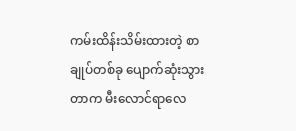ကမ်းထိန်းသိမ်းထားတဲ့ စာချုပ်တစ်ခု ပျောက်ဆုံးသွားတာက မီးလောင်ရာလေ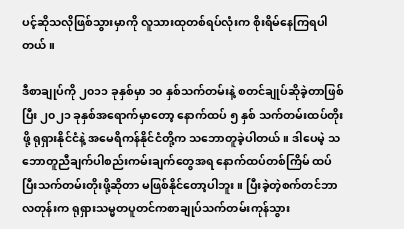ပင့်ဆိုသလိုဖြစ်သွားမှာကို လူသားထုတစ်ရပ်လုံးက စိုးရိမ်နေကြရပါတယ်။

ဒီစာချုပ်ကို ၂၀၁၁ ခုနှစ်မှာ ၁၀ နှစ်သက်တမ်းနဲ့ စတင်ချုပ်ဆိုခဲ့တာဖြစ်ပြီး ၂၀၂၁ ခုနှစ်အရောက်မှာတော့ နောက်ထပ် ၅ နှစ် သက်တမ်းထပ်တိုးဖို့ ရုရှားနိုင်ငံနဲ့ အမေရိကန်နိုင်ငံတို့က သဘောတူခဲ့ပါတယ်။ ဒါပေမဲ့ သဘောတူညီချက်ပါစည်းကမ်းချက်တွေအရ နောက်ထပ်တစ်ကြိမ် ထပ်ပြီးသက်တမ်းတိုးဖို့ဆိုတာ မဖြစ်နိုင်တော့ပါဘူး။ ပြီးခဲ့တဲ့စက်တင်ဘာလတုန်းက ရုရှားသမ္မတပူတင်ကစာချုပ်သက်တမ်းကုန်သွား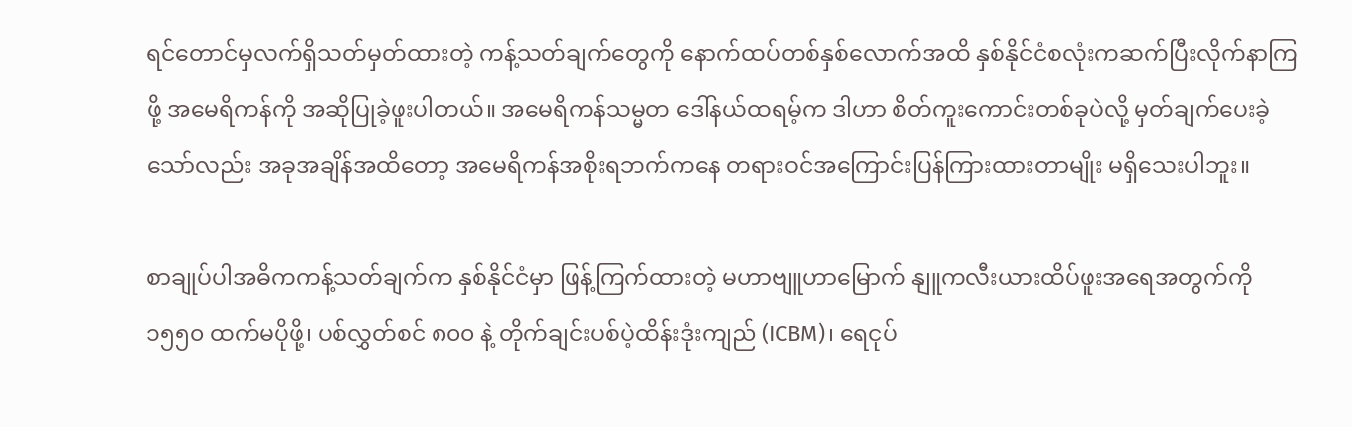ရင်တောင်မှလက်ရှိသတ်မှတ်ထားတဲ့ ကန့်သတ်ချက်တွေကို နောက်ထပ်တစ်နှစ်လောက်အထိ နှစ်နိုင်ငံစလုံးကဆက်ပြီးလိုက်နာကြဖို့ အမေရိကန်ကို အဆိုပြုခဲ့ဖူးပါတယ်။ အမေရိကန်သမ္မတ ဒေါ်နယ်ထရမ့်က ဒါဟာ စိတ်ကူးကောင်းတစ်ခုပဲလို့ မှတ်ချက်ပေးခဲ့သော်လည်း အခုအချိန်အထိတော့ အမေရိကန်အစိုးရဘက်ကနေ တရားဝင်အကြောင်းပြန်ကြားထားတာမျိုး မရှိသေးပါဘူး။

စာချုပ်ပါအဓိကကန့်သတ်ချက်က နှစ်နိုင်ငံမှာ ဖြန့်ကြက်ထားတဲ့ မဟာဗျူဟာမြောက် နျူကလီးယားထိပ်ဖူးအရေအတွက်ကို ၁၅၅၀ ထက်မပိုဖို့၊ ပစ်လွှတ်စင် ၈၀၀ နဲ့ တိုက်ချင်းပစ်ပဲ့ထိန်းဒုံးကျည် (ICBM)၊ ရေငုပ်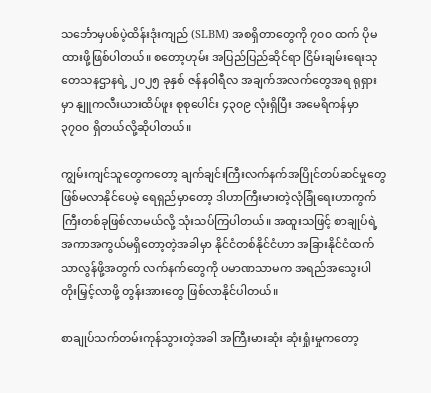သင်္ဘောမှပစ်ပဲ့ထိန်းဒုံးကျည် (SLBM) အစရှိတာတွေကို ၇၀၀ ထက် ပိုမထားဖို့ဖြစ်ပါတယ်။ စတော့ဟုမ်း အပြည်ပြည်ဆိုင်ရာ ငြိမ်းချမ်းရေးသုတေသနဌာနရဲ့ ၂၀၂၅ ခုနှစ် ဇန်နဝါရီလ အချက်အလက်တွေအရ ရုရှားမှာ နျူကလီးယားထိပ်ဖူး စုစုပေါင်း ၄၃၀၉ လုံးရှိပြီး အမေရိကန်မှာ ၃၇၀၀ ရှိတယ်လို့ဆိုပါတယ်။

ကျွမ်းကျင်သူတွေကတော့ ချက်ချင်းကြီးလက်နက်အပြိုင်တပ်ဆင်မှုတွေဖြစ်မလာနိုင်ပေမဲ့ ရေရှည်မှာတော့ ဒါဟာကြီးမားတဲ့လုံခြုံရေးဟာကွက်ကြီးတစ်ခုဖြစ်လာမယ်လို့ သုံးသပ်ကြပါတယ်။ အထူးသဖြင့် စာချုပ်ရဲ့ အကာအကွယ်မရှိတော့တဲ့အခါမှာ နိုင်ငံတစ်နိုင်ငံဟာ အခြားနိုင်ငံထက် သာလွန်ဖို့အတွက် လက်နက်တွေကို ပမာဏသာမက အရည်အသွေးပါ တိုးမြှင့်လာဖို့ တွန်းအားတွေ ဖြစ်လာနိုင်ပါတယ်။

စာချုပ်သက်တမ်းကုန်သွားတဲ့အခါ အကြီးမားဆုံး ဆုံးရှုံးမှုကတော့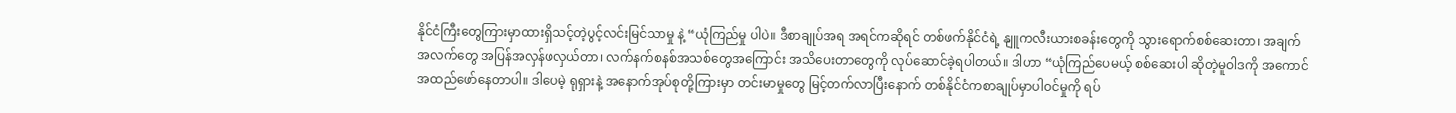နိုင်ငံကြီးတွေကြားမှာထားရှိသင့်တဲ့ပွင့်လင်းမြင်သာမှု နဲ့ “ယုံကြည်မှု ပါပဲ။ ဒီစာချုပ်အရ အရင်ကဆိုရင် တစ်ဖက်နိုင်ငံရဲ့ နျူကလီးယားစခန်းတွေကို သွားရောက်စစ်ဆေးတာ၊ အချက်အလက်တွေ အပြန်အလှန်ဖလှယ်တာ၊ လက်နက်စနစ်အသစ်တွေအကြောင်း အသိပေးတာတွေကို လုပ်ဆောင်ခဲ့ရပါတယ်။ ဒါဟာ “ယုံကြည်ပေမယ့် စစ်ဆေးပါ ဆိုတဲ့မူဝါဒကို အကောင်အထည်ဖော်နေတာပါ။ ဒါပေမဲ့ ရုရှားနဲ့ အနောက်အုပ်စုတို့ကြားမှာ တင်းမာမှုတွေ မြင့်တက်လာပြီးနောက် တစ်နိုင်ငံကစာချုပ်မှာပါဝင်မှုကို ရပ်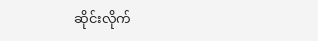ဆိုင်းလိုက်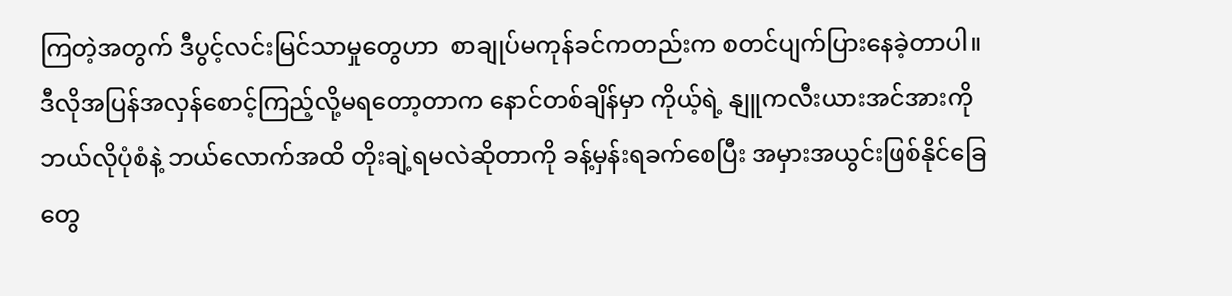ကြတဲ့အတွက် ဒီပွင့်လင်းမြင်သာမှုတွေဟာ  စာချုပ်မကုန်ခင်ကတည်းက စတင်ပျက်ပြားနေခဲ့တာပါ။  ဒီလိုအပြန်အလှန်စောင့်ကြည့်လို့မရတော့တာက နောင်တစ်ချိန်မှာ ကိုယ့်ရဲ့ နျူကလီးယားအင်အားကို ဘယ်လိုပုံစံနဲ့ ဘယ်လောက်အထိ တိုးချဲ့ရမလဲဆိုတာကို ခန့်မှန်းရခက်စေပြီး အမှားအယွင်းဖြစ်နိုင်ခြေတွေ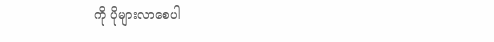ကို ပိုများလာစေပါ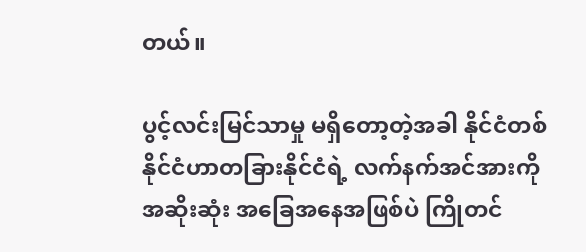တယ်။

ပွင့်လင်းမြင်သာမှု မရှိတော့တဲ့အခါ နိုင်ငံတစ်နိုင်ငံဟာတခြားနိုင်ငံရဲ့ လက်နက်အင်အားကို အဆိုးဆုံး အခြေအနေအဖြစ်ပဲ ကြိုတင်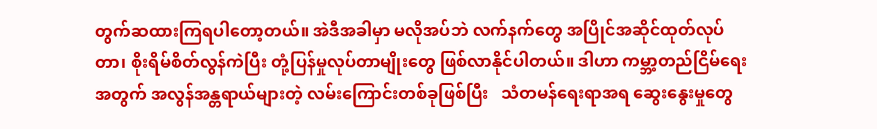တွက်ဆထားကြရပါတော့တယ်။ အဲဒီအခါမှာ မလိုအပ်ဘဲ လက်နက်တွေ အပြိုင်အဆိုင်ထုတ်လုပ်တာ၊ စိုးရိမ်စိတ်လွန်ကဲပြီး တုံ့ပြန်မှုလုပ်တာမျိုးတွေ ဖြစ်လာနိုင်ပါတယ်။ ဒါဟာ ကမ္ဘာ့တည်ငြိမ်ရေးအတွက် အလွန်အန္တရာယ်များတဲ့ လမ်းကြောင်းတစ်ခုဖြစ်ပြီး   သံတမန်ရေးရာအရ ဆွေးနွေးမှုတွေ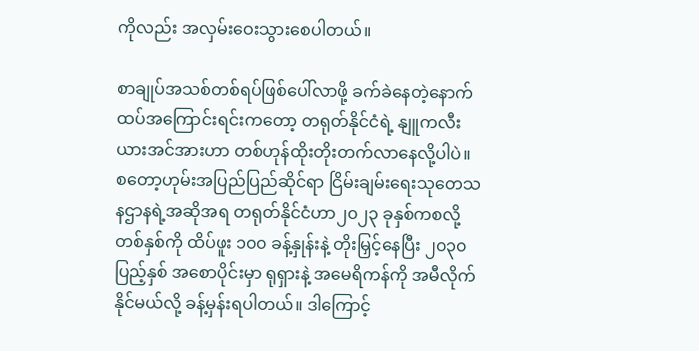ကိုလည်း အလှမ်းဝေးသွားစေပါတယ်။

စာချုပ်အသစ်တစ်ရပ်ဖြစ်ပေါ်လာဖို့ ခက်ခဲနေတဲ့နောက်ထပ်အကြောင်းရင်းကတော့ တရုတ်နိုင်ငံရဲ့ နျူကလီးယားအင်အားဟာ တစ်ဟုန်ထိုးတိုးတက်လာနေလို့ပါပဲ။ စတော့ဟုမ်းအပြည်ပြည်ဆိုင်ရာ ငြိမ်းချမ်းရေးသုတေသနဌာနရဲ့အဆိုအရ တရုတ်နိုင်ငံဟာ၂၀၂၃ ခုနှစ်ကစလို့ တစ်နှစ်ကို ထိပ်ဖူး ၁၀၀ ခန့်နှုန်းနဲ့ တိုးမြှင့်နေပြီး ၂၀၃၀ ပြည့်နှစ် အစောပိုင်းမှာ ရုရှားနဲ့ အမေရိကန်ကို အမီလိုက်နိုင်မယ်လို့ ခန့်မှန်းရပါတယ်။ ဒါကြောင့်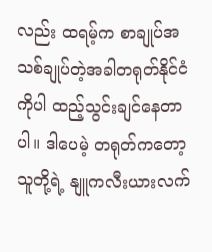လည်း ထရမ့်က စာချုပ်အသစ်ချုပ်တဲ့အခါတရုတ်နိုင်ငံကိုပါ ထည့်သွင်းချင်နေတာပါ။ ဒါပေမဲ့ တရုတ်ကတော့ သူတို့ရဲ့ နျူကလီးယားလက်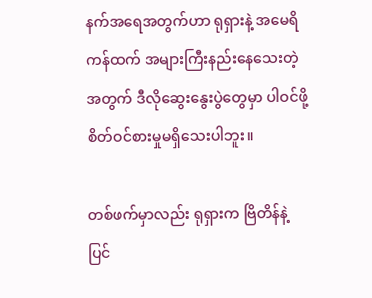နက်အရေအတွက်ဟာ ရုရှားနဲ့ အမေရိကန်ထက် အများကြီးနည်းနေသေးတဲ့အတွက် ဒီလိုဆွေးနွေးပွဲတွေမှာ ပါဝင်ဖို့ စိတ်ဝင်စားမှုမရှိသေးပါဘူး။

တစ်ဖက်မှာလည်း ရုရှားက ဗြိတိန်နဲ့ ပြင်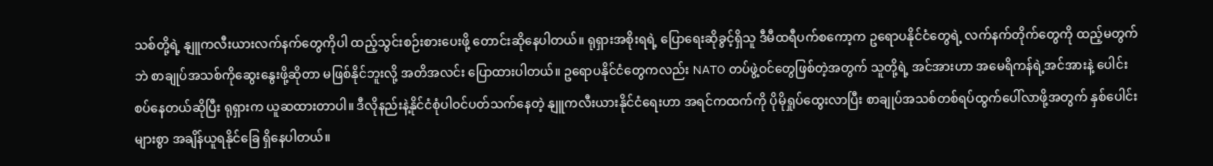သစ်တို့ရဲ့ နျူကလီးယားလက်နက်တွေကိုပါ ထည့်သွင်းစဉ်းစားပေးဖို့ တောင်းဆိုနေပါတယ်။ ရုရှားအစိုးရရဲ့ ပြောရေးဆိုခွင့်ရှိသူ ဒီမီထရီပက်စကော့က ဥရောပနိုင်ငံတွေရဲ့ လက်နက်တိုက်တွေကို ထည့်မတွက်ဘဲ စာချုပ်အသစ်ကိုဆွေးနွေးဖို့ဆိုတာ မဖြစ်နိုင်ဘူးလို့ အတိအလင်း ပြောထားပါတယ်။ ဥရောပနိုင်ငံတွေကလည်း NATO တပ်ဖွဲ့ဝင်တွေဖြစ်တဲ့အတွက် သူတို့ရဲ့ အင်အားဟာ အမေရိကန်ရဲ့အင်အားနဲ့ ပေါင်းစပ်နေတယ်ဆိုပြီး ရုရှားက ယူဆထားတာပါ။ ဒီလိုနည်းနဲ့နိုင်ငံစုံပါဝင်ပတ်သက်နေတဲ့ နျူကလီးယားနိုင်ငံရေးဟာ အရင်ကထက်ကို ပိုမိုရှုပ်ထွေးလာပြီး စာချုပ်အသစ်တစ်ရပ်ထွက်ပေါ်လာဖို့အတွက် နှစ်ပေါင်းများစွာ အချိန်ယူရနိုင်ခြေ ရှိနေပါတယ်။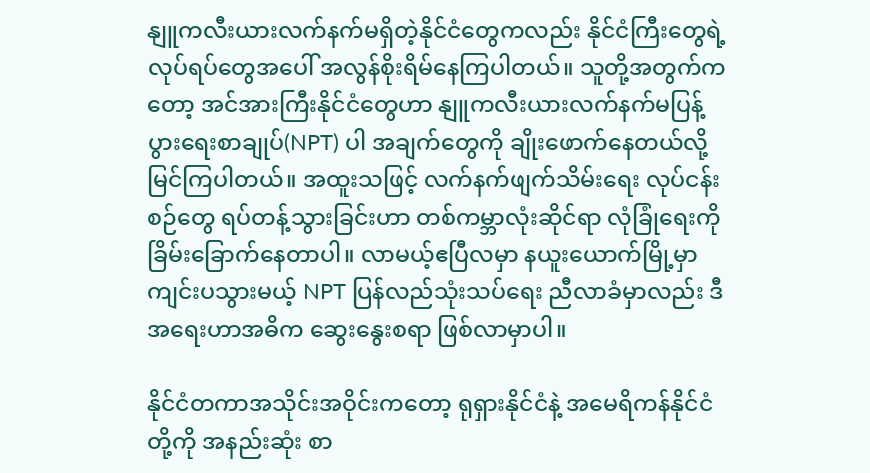နျူကလီးယားလက်နက်မရှိတဲ့နိုင်ငံတွေကလည်း နိုင်ငံကြီးတွေရဲ့လုပ်ရပ်တွေအပေါ် အလွန်စိုးရိမ်နေကြပါတယ်။ သူတို့အတွက်ကတော့ အင်အားကြီးနိုင်ငံတွေဟာ နျူကလီးယားလက်နက်မပြန့်ပွားရေးစာချုပ်(NPT) ပါ အချက်တွေကို ချိုးဖောက်နေတယ်လို့ မြင်ကြပါတယ်။ အထူးသဖြင့် လက်နက်ဖျက်သိမ်းရေး လုပ်ငန်းစဉ်တွေ ရပ်တန့်သွားခြင်းဟာ တစ်ကမ္ဘာလုံးဆိုင်ရာ လုံခြုံရေးကို ခြိမ်းခြောက်နေတာပါ။ လာမယ့်ဧပြီလမှာ နယူးယောက်မြို့မှာကျင်းပသွားမယ့် NPT ပြန်လည်သုံးသပ်ရေး ညီလာခံမှာလည်း ဒီအရေးဟာအဓိက ဆွေးနွေးစရာ ဖြစ်လာမှာပါ။

နိုင်ငံတကာအသိုင်းအဝိုင်းကတော့ ရုရှားနိုင်ငံနဲ့ အမေရိကန်နိုင်ငံတို့ကို အနည်းဆုံး စာ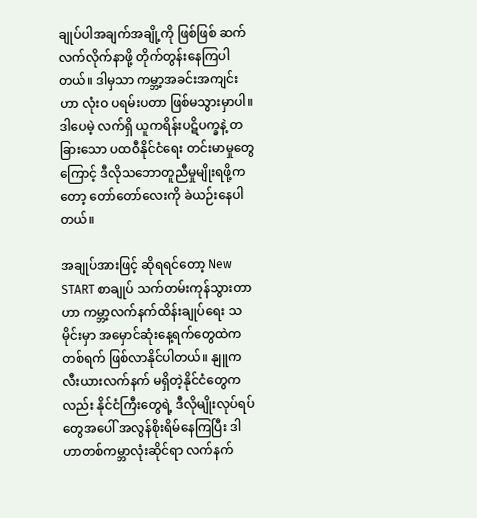ချုပ်ပါအချက်အချို့ကို ဖြစ်ဖြစ် ဆက်လက်လိုက်နာဖို့ တိုက်တွန်းနေကြပါတယ်။ ဒါမှသာ ကမ္ဘာ့အခင်းအကျင်းဟာ လုံးဝ ပရမ်းပတာ ဖြစ်မသွားမှာပါ။ ဒါပေမဲ့ လက်ရှိ ယူကရိန်းပဋိပက္ခနဲ့ တခြားသော ပထဝီနိုင်ငံရေး တင်းမာမှုတွေကြောင့် ဒီလိုသဘောတူညီမှုမျိုးရဖို့ကတော့ တော်တော်လေးကို ခဲယဉ်းနေပါတယ်။

အချုပ်အားဖြင့် ဆိုရရင်တော့ New START စာချုပ် သက်တမ်းကုန်သွားတာဟာ ကမ္ဘာ့လက်နက်ထိန်းချုပ်ရေး သမိုင်းမှာ အမှောင်ဆုံးနေ့ရက်တွေထဲက တစ်ရက် ဖြစ်လာနိုင်ပါတယ်။ နျူကလီးယားလက်နက် မရှိတဲ့နိုင်ငံတွေကလည်း နိုင်ငံကြီးတွေရဲ့ ဒီလိုမျိုးလုပ်ရပ်တွေအပေါ် အလွန်စိုးရိမ်နေကြပြီး ဒါဟာတစ်ကမ္ဘာလုံးဆိုင်ရာ လက်နက်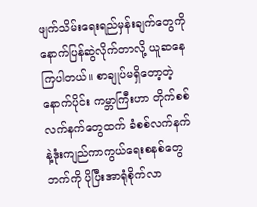ဖျက်သိမ်းရေးရည်မှန်းချက်တွေကို နောက်ပြန်ဆွဲလိုက်တာလို့ ယူဆနေကြပါတယ်။ စာချုပ်မရှိတော့တဲ့နောက်ပိုင်း ကမ္ဘာကြီးဟာ တိုက်စစ်လက်နက်တွေထက် ခံစစ်လက်နက်နဲ့ဒုံးကျည်ကာကွယ်ရေးစနစ်တွေဘက်ကို ပိုပြီးအာရုံစိုက်လာ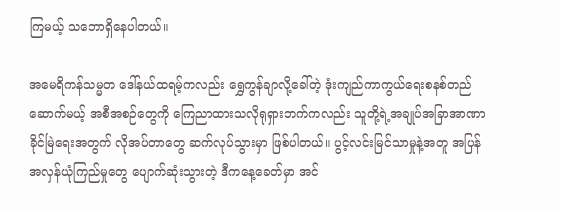ကြမယ့် သဘောရှိနေပါတယ်။

အမေရိကန်သမ္မတ ဒေါ်နယ်ထရမ့်ကလည်း ရွှေကွန်ချာလို့ခေါ်တဲ့ ဒုံးကျည်ကာကွယ်ရေးစနစ်တည်ဆောက်မယ့် အစီအစဉ်တွေကို ကြေညာထားသလိုရုရှားဘက်ကလည်း သူတို့ရဲ့အချုပ်အခြာအာဏာခိုင်မြဲရေးအတွက် လိုအပ်တာတွေ ဆက်လုပ်သွားမှာ ဖြစ်ပါတယ်။ ပွင့်လင်းမြင်သာမှုနဲ့အတူ အပြန်အလှန်ယုံကြည်မှုတွေ ပျောက်ဆုံးသွားတဲ့ ဒီကနေ့ခေတ်မှာ အင်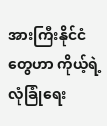အားကြီးနိုင်ငံတွေဟာ ကိုယ့်ရဲ့ လုံခြုံရေး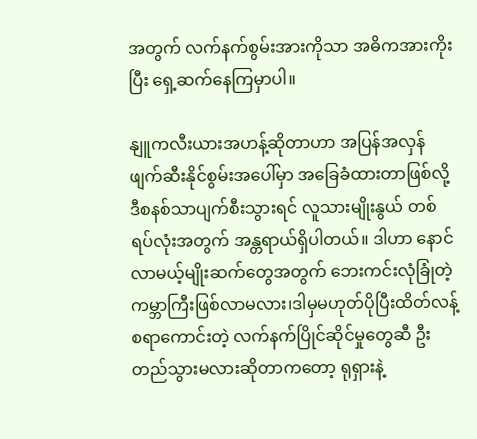အတွက် လက်နက်စွမ်းအားကိုသာ အဓိကအားကိုးပြီး ရှေ့ဆက်နေကြမှာပါ။

နျူကလီးယားအဟန့်ဆိုတာဟာ အပြန်အလှန် ဖျက်ဆီးနိုင်စွမ်းအပေါ်မှာ အခြေခံထားတာဖြစ်လို့ ဒီစနစ်သာပျက်စီးသွားရင် လူသားမျိုးနွယ် တစ်ရပ်လုံးအတွက် အန္တရာယ်ရှိပါတယ်။ ဒါဟာ နောင်လာမယ့်မျိုးဆက်တွေအတွက် ဘေးကင်းလုံခြုံတဲ့ ကမ္ဘာကြီးဖြစ်လာမလား၊ဒါမှမဟုတ်ပိုပြီးထိတ်လန့်စရာကောင်းတဲ့ လက်နက်ပြိုင်ဆိုင်မှုတွေဆီ ဦးတည်သွားမလားဆိုတာကတော့ ရုရှားနဲ့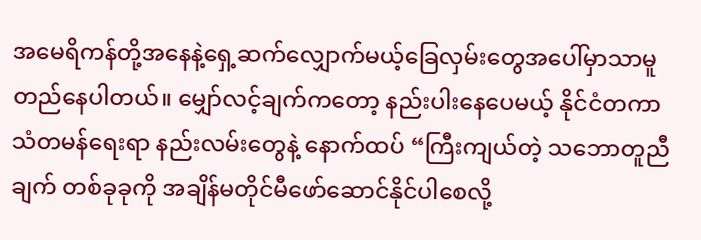အမေရိကန်တို့အနေနဲ့ရှေ့ဆက်လျှောက်မယ့်ခြေလှမ်းတွေအပေါ်မှာသာမူတည်နေပါတယ်။ မျှော်လင့်ချက်ကတော့ နည်းပါးနေပေမယ့် နိုင်ငံတကာ သံတမန်ရေးရာ နည်းလမ်းတွေနဲ့ နောက်ထပ် “ကြီးကျယ်တဲ့ သဘောတူညီချက် တစ်ခုခုကို အချိန်မတိုင်မီဖော်ဆောင်နိုင်ပါစေလို့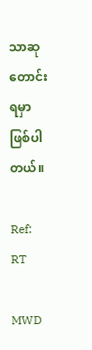သာဆုတောင်းရမှာဖြစ်ပါတယ်။

Ref: RT

MWD